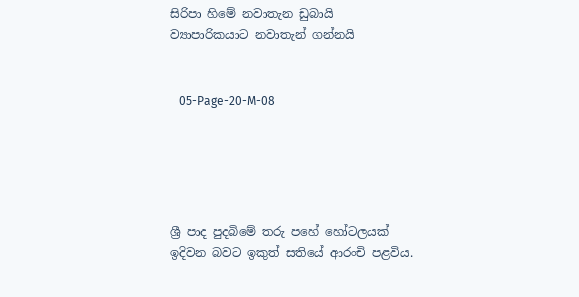සිරිපා හිමේ නවාතැන ඩුබායි ව්‍යාපාරිකයාට නවාතැන් ගන්නයි


   05-Page-20-M-08





ශ්‍රී පාද පුදබිමේ තරු පහේ හෝටලයක් ඉදිවන බවට ඉකුත් සතියේ ආරංචි පළවිය.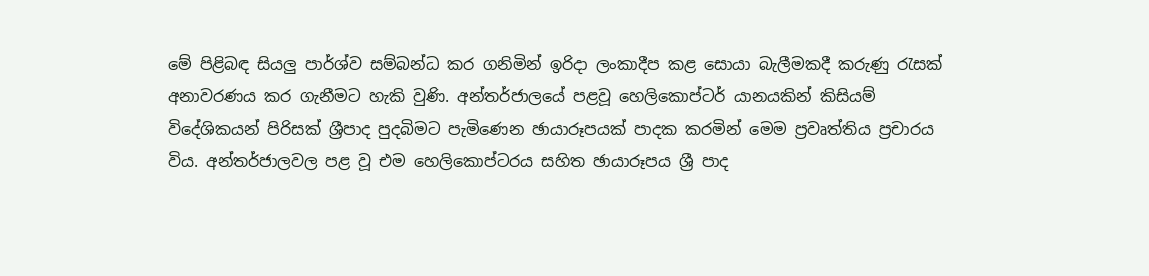මේ පිළිබඳ සියලු පාර්ශ්ව සම්බන්ධ කර ගනිමින් ඉරිදා ලංකාදීප කළ සොයා බැලීමකදී කරුණු රැසක් අනාවරණය කර ගැනීමට හැකි වුණි. අන්තර්ජාලයේ පළවූ හෙලිකොප්ටර් යානයකින් කිසියම් විදේශිකයන් පිරිසක් ශ්‍රීපාද පුදබිමට පැමිණෙන ඡායාරූපයක් පාදක කරමින් මෙම ප්‍රවෘත්තිය ප්‍රචාරය විය. අන්තර්ජාලවල පළ වූ එම හෙලිකොප්ටරය සහිත ඡායාරූපය ශ්‍රී පාද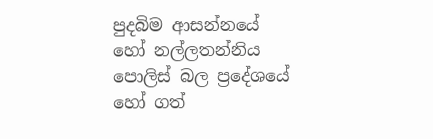පුදබිම ආසන්නයේ හෝ නල්ලතන්නිය පොලිස් බල ප්‍රදේශයේ හෝ ගත්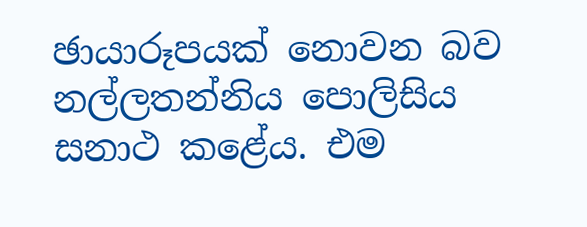ඡායාරූපයක් නොවන බව නල්ලතන්නිය පොලිසිය සනාථ කළේය. එම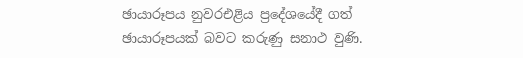ඡායාරූපය නුවරඑළිය ප්‍රදේශයේදී ගත් ඡායාරූපයක් බවට කරුණු සනාථ වුණි.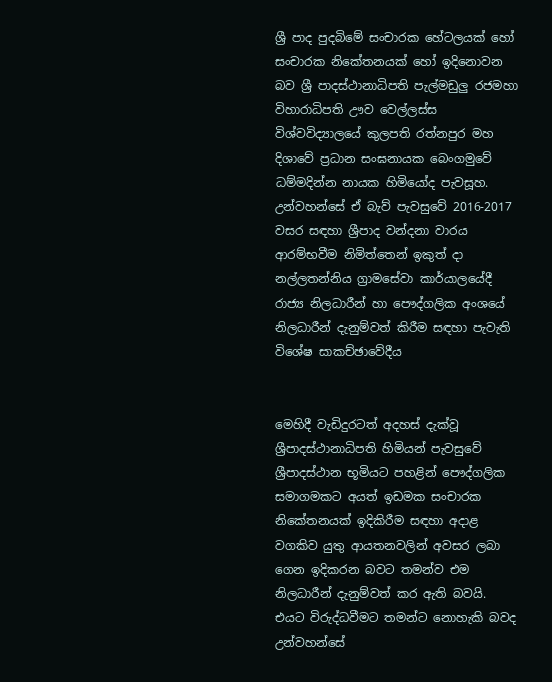ශ්‍රී පාද පුදබිමේ සංචාරක හේටලයක් හෝ සංචාරක නිකේතනයක් හෝ ඉදිනොවන බව ශ්‍රී පාදස්ථානාධිපති පැල්මඩුලු රජමහා විහාරාධිපති ඌව වෙල්ලස්ස විශ්වවිද්‍යාලයේ කුලපති රත්නපුර මහ දිශාවේ ප්‍රධාන සංඝනායක බෙංගමුවේ ධම්මදින්න නායක හිමියෝද පැවසූහ. උන්වහන්සේ ඒ බැව් පැවසුවේ 2016-2017 වසර සඳහා ශ්‍රීපාද වන්දනා වාරය ආරම්භවීම නිමිත්තෙන් ඉකුත් දා නල්ලතන්නිය ග්‍රාමසේවා කාර්යාලයේදී රාජ්‍ය නිලධාරීන් හා පෞද්ගලික අංශයේ නිලධාරීන් දැනුම්වත් කිරීම සඳහා පැවැති විශේෂ සාකච්ඡාවේදීය


මෙහිදී වැඩිදුරටත් අදහස් දැක්වූ ශ්‍රීපාදස්ථානාධිපති හිමියන් පැවසුවේ ශ්‍රීපාදස්ථාන භූමියට පහළින් පෞද්ගලික සමාගමකට අයත් ඉඩමක සංචාරක නිකේතනයක් ඉදිකිරීම සඳහා අදාළ වගකිව යුතු ආයතනවලින් අවසර ලබා ගෙන ඉදිකරන බවට තමන්ව එම නිලධාරීන් දැනුම්වත් කර ඇති බවයි.
එයට විරුද්ධවීමට තමන්ට නොහැකි බවද උන්වහන්සේ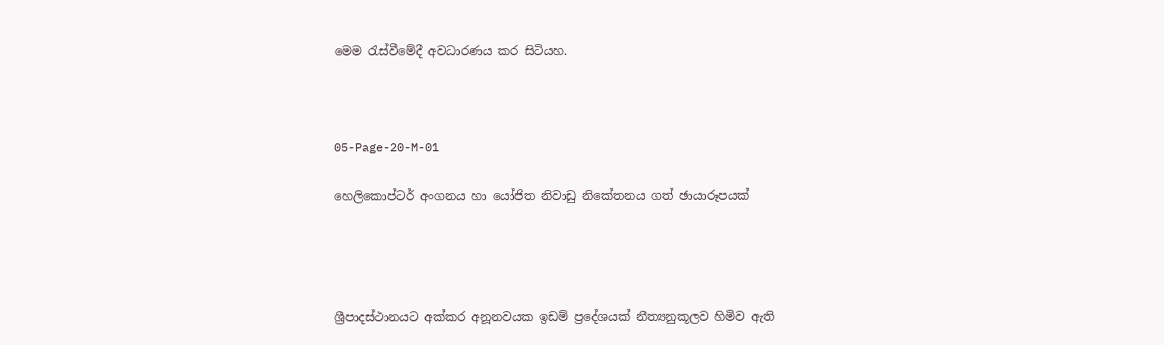මෙම රැස්වීමේදී අවධාරණය කර සිටියහ.



05-Page-20-M-01

හෙලිකොප්ටර් අංගනය හා යෝජිත නිවාඩු නිකේතනය ගත් ඡායාරූපයක්




ශ්‍රීපාදස්ථානයට අක්කර අනූනවයක ඉඩම් ප්‍රදේශයක් නීත්‍යනුකූලව හිමිව ඇති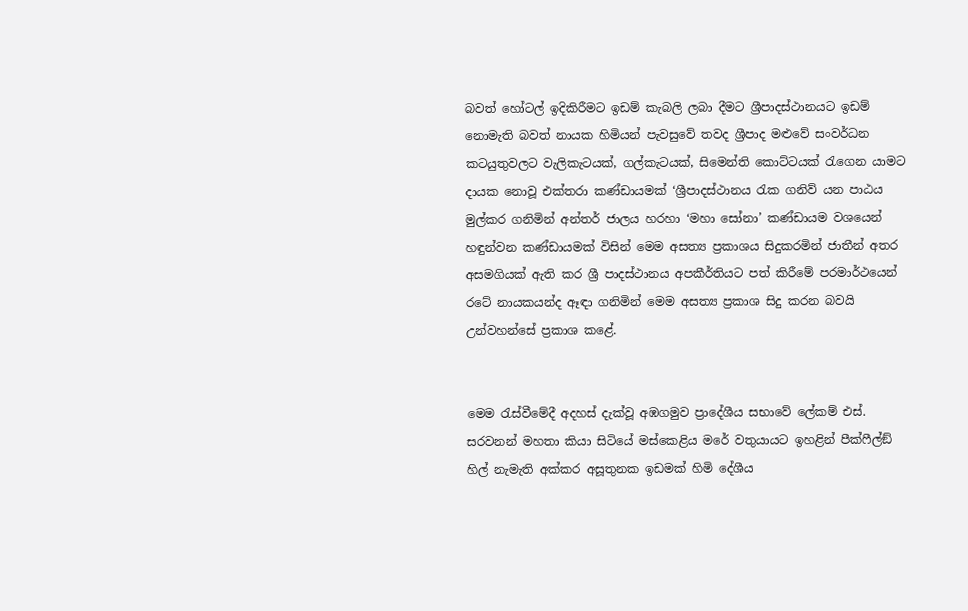බවත් හෝටල් ඉදිකිරීමට ඉඩම් කැබලි ලබා දීමට ශ්‍රීපාදස්ථානයට ඉඩම් නොමැති බවත් නායක හිමියන් පැවසුවේ තවද ශ්‍රීපාද මළුවේ සංවර්ධන කටයුතුවලට වැලිකැටයක්, ගල්කැටයක්, සිමෙන්ති කොට්ටයක් රැගෙන යාමට දායක නොවූ එක්තරා කණ්ඩායමක් ‘ශ්‍රීපාදස්ථානය රැක ගනිව් යන පාඨය මුල්කර ගනිමින් අන්තර් ජාලය හරහා ‘මහා සෝනා’ කණ්ඩායම වශයෙන් හඳුන්වන කණ්ඩායමක් විසින් මෙම අසත්‍ය ප්‍රකාශය සිදුකරමින් ජාතීන් අතර අසමගියක් ඇති කර ශ්‍රී පාදස්ථානය අපකීර්තියට පත් කිරීමේ පරමාර්ථයෙන් රටේ නායකයන්ද ඈඳා ගනිමින් මෙම අසත්‍ය ප්‍රකාශ සිදු කරන බවයි උන්වහන්සේ ප්‍රකාශ කළේ.


මෙම රැස්වීමේදී අදහස් දැක්වූ අඹගමුව ප්‍රාදේශීය සභාවේ ලේකම් එස්. සරවනන් මහතා කියා සිටියේ මස්කෙළිය මරේ වතුයායට ඉහළින් පීක්ෆීල්ඞ් හිල් නැමැති අක්කර අසූතුනක ඉඩමක් හිමි දේශීය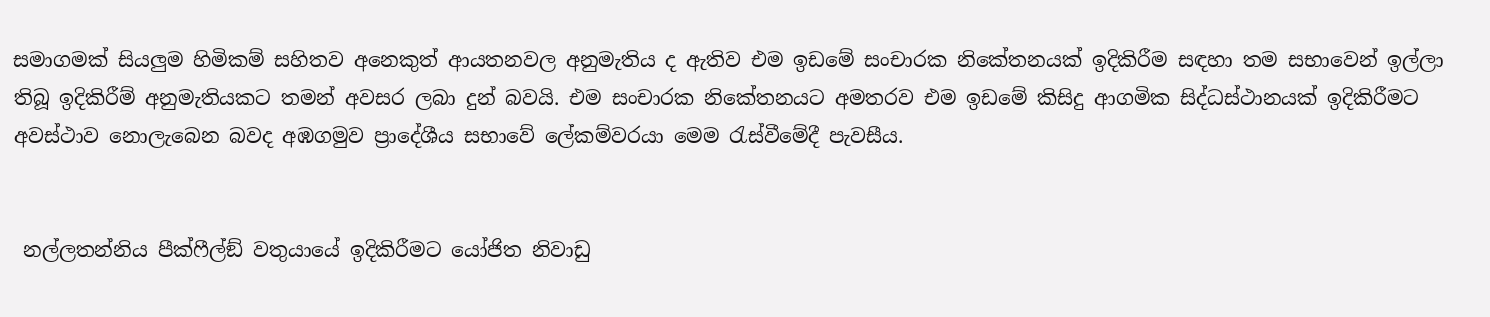සමාගමක් සියලුම හිමිකම් සහිතව අනෙකුත් ආයතනවල අනුමැතිය ද ඇතිව එම ඉඩමේ සංචාරක නිකේතනයක් ඉදිකිරීම සඳහා තම සභාවෙන් ඉල්ලා තිබූ ඉදිකිරීම් අනුමැතියකට තමන් අවසර ලබා දුන් බවයි. එම සංචාරක නිකේතනයට අමතරව එම ඉඩමේ කිසිදු ආගමික සිද්ධස්ථානයක් ඉදිකිරීමට අවස්ථාව නොලැබෙන බවද අඹගමුව ප්‍රාදේශීය සභාවේ ලේකම්වරයා මෙම රැස්වීමේදී පැවසීය.


 නල්ලතන්නිය පීක්ෆීල්ඞ් වතුයායේ ඉදිකිරීමට යෝජිත නිවාඩු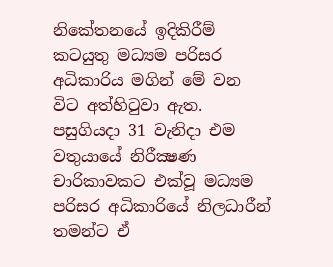නිකේතනයේ ඉදිකිරීම් කටයුතු මධ්‍යම පරිසර අධිකාරිය මගින් මේ වන විට අත්හිටුවා ඇත. පසුගියදා 31 වැනිදා එම වතුයායේ නිරීක්‍ෂණ චාරිකාවකට එක්වූ මධ්‍යම පරිසර අධිකාරියේ නිලධාරීන් තමන්ට ඒ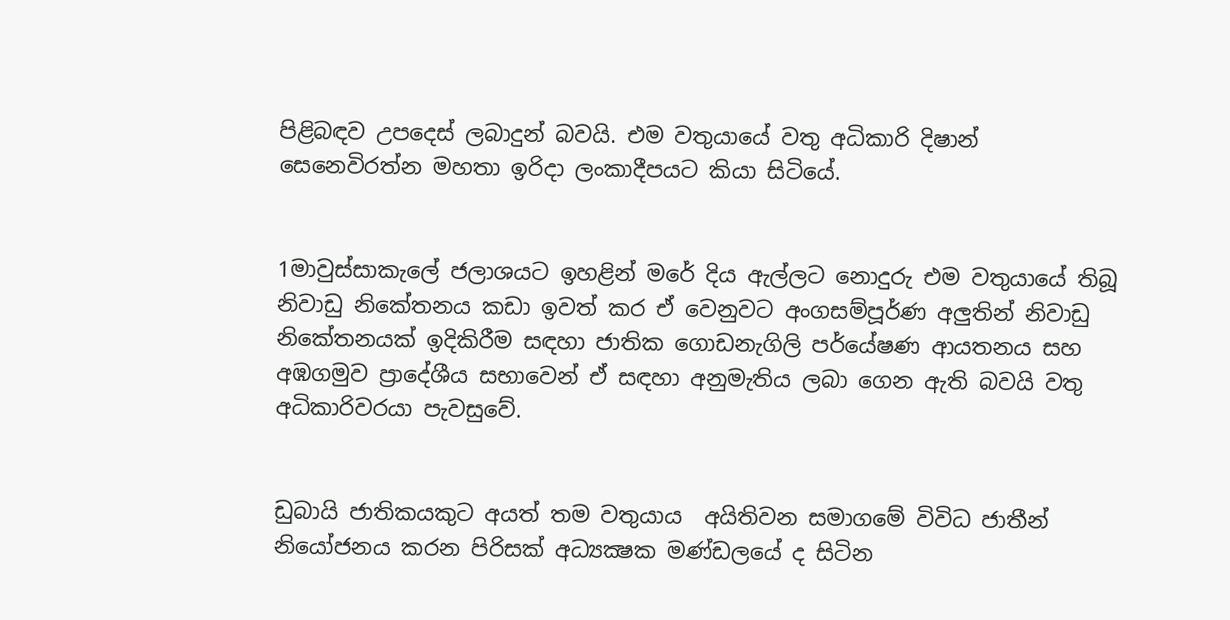පිළිබඳව උපදෙස් ලබාදුන් බවයි. එම වතුයායේ වතු අධිකාරි දිෂාන් සෙනෙවිරත්න මහතා ඉරිදා ලංකාදීපයට කියා සිටියේ.


1මාවුස්සාකැලේ ජලාශයට ඉහළින් මරේ දිය ඇල්ලට නොදුරු එම වතුයායේ තිබූ නිවාඩු නිකේතනය කඩා ඉවත් කර ඒ වෙනුවට අංගසම්පූර්ණ අලුතින් නිවාඩු නිකේතනයක් ඉදිකිරීම සඳහා ජාතික ගොඩනැගිලි පර්යේෂණ ආයතනය සහ අඹගමුව ප්‍රාදේශීය සභාවෙන් ඒ සඳහා අනුමැතිය ලබා ගෙන ඇති බවයි වතු අධිකාරිවරයා පැවසුවේ.


ඩුබායි ජාතිකයකුට අයත් තම වතුයාය  අයිතිවන සමාගමේ විවිධ ජාතීන් නියෝජනය කරන පිරිසක් අධ්‍යක්‍ෂක මණ්ඩලයේ ද සිටින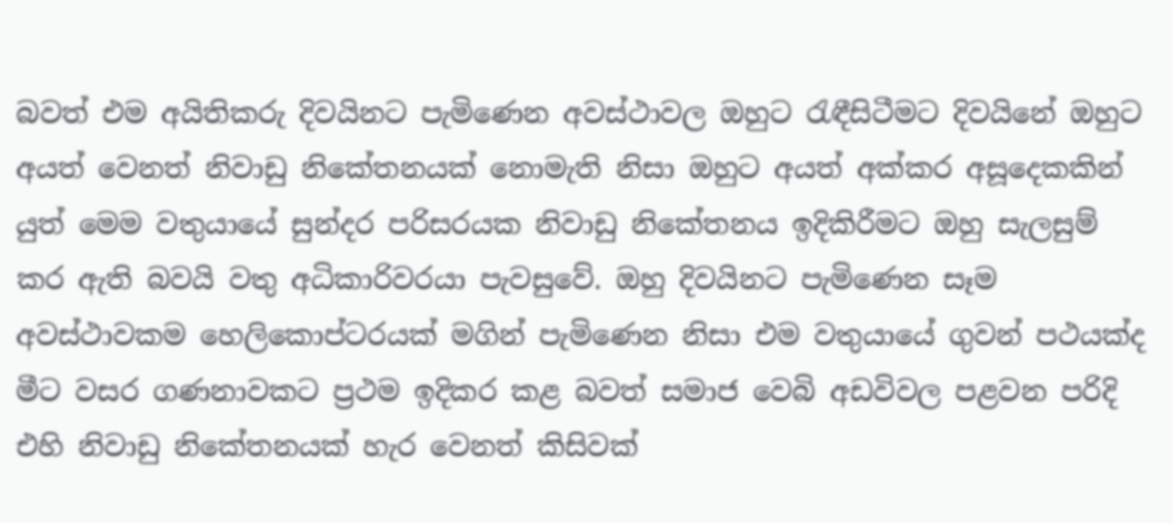බවත් එම අයිතිකරු දිවයිනට පැමිණෙන අවස්ථාවල ඔහුට රැඳීසිටීමට දිවයිනේ ඔහුට අයත් වෙනත් නිවාඩු නිකේතනයක් නොමැති නිසා ඔහුට අයත් අක්කර අසූදෙකකින් යුත් මෙම වතුයායේ සුන්දර පරිසරයක නිවාඩු නිකේතනය ඉදිකිරීමට ඔහු සැලසුම් කර ඇති බවයි වතු අධිකාරිවරයා පැවසුවේ. ඔහු දිවයිනට පැමිණෙන සෑම අවස්ථාවකම හෙලිකොප්ටරයක් මගින් පැමිණෙන නිසා එම වතුයායේ ගුවන් පථයක්ද මීට වසර ගණනාවකට ප්‍රථම ඉදිකර කළ බවත් සමාජ වෙබි අඩවිවල පළවන පරිදි එහි නිවාඩු නිකේතනයක් හැර වෙනත් කිසිවක්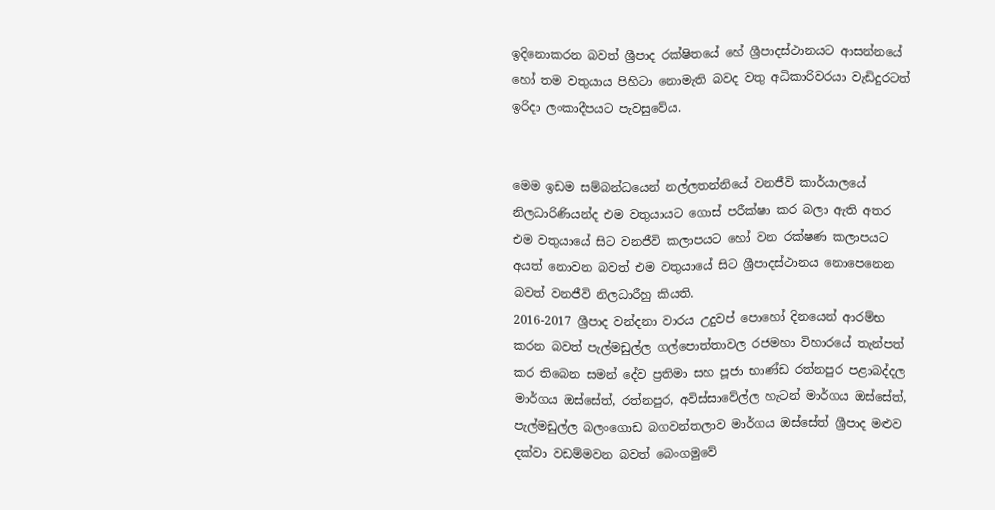ඉදිනොකරන බවත් ශ්‍රීපාද රක්ෂිතයේ හේ ශ්‍රීපාදස්ථානයට ආසන්නයේ හෝ තම වතුයාය පිහිටා නොමැති බවද වතු අධිකාරිවරයා වැඩිදුරටත් ඉරිදා ලංකාදීපයට පැවසුවේය.


මෙම ඉඩම සම්බන්ධයෙන් නල්ලතන්නියේ වනජීවි කාර්යාලයේ නිලධාරිණියන්ද එම වතුයායට ගොස් පරීක්ෂා කර බලා ඇති අතර එම වතුයායේ සිට වනජීවි කලාපයට හෝ වන රක්ෂණ කලාපයට අයත් නොවන බවත් එම වතුයායේ සිට ශ්‍රීපාදස්ථානය නොපෙනෙන බවත් වනජීවි නිලධාරීහු කියති.
2016-2017 ශ්‍රීපාද වන්දනා වාරය උදුවප් පොහෝ දිනයෙන් ආරම්භ කරන බවත් පැල්මඩුල්ල ගල්පොත්තාවල රජමහා විහාරයේ තැන්පත් කර තිබෙන සමන් දේව ප්‍රතිමා සහ පූජා භාණ්ඩ රත්නපුර පළාබද්දල මාර්ගය ඔස්සේත්, රත්නපුර, අවිස්සාවේල්ල හැටන් මාර්ගය ඔස්සේත්, පැල්මඩුල්ල බලංගොඩ බගවන්තලාව මාර්ගය ඔස්සේත් ශ්‍රීපාද මළුව දක්වා වඩම්මවන බවත් බෙංගමුවේ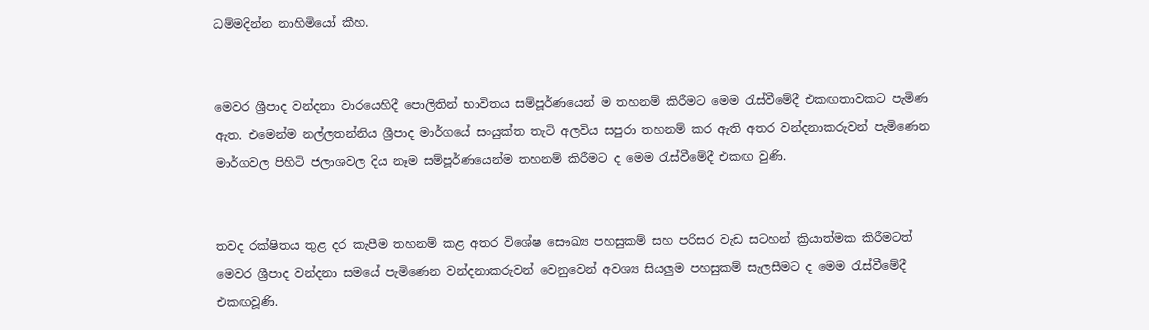ධම්මදින්න නාහිමියෝ කීහ.


මෙවර ශ්‍රීපාද වන්දනා වාරයෙහිදී පොලිතින් භාවිතය සම්පූර්ණයෙන් ම තහනම් කිරීමට මෙම රැස්වීමේදී එකඟතාවකට පැමිණ ඇත. එමෙන්ම නල්ලතන්නිය ශ්‍රීපාද මාර්ගයේ සංයුක්ත තැටි අලවිය සපුරා තහනම් කර ඇති අතර වන්දනාකරුවන් පැමිණෙන මාර්ගවල පිහිටි ජලාශවල දිය නෑම සම්පූර්ණයෙන්ම තහනම් කිරීමට ද මෙම රැස්වීමේදී එකඟ වුණි.


තවද රක්ෂිතය තුළ දර කැපීම තහනම් කළ අතර විශේෂ සෞඛ්‍ය පහසුකම් සහ පරිසර වැඩ සටහන් ක්‍රියාත්මක කිරීමටත් මෙවර ශ්‍රීපාද වන්දනා සමයේ පැමිණෙන වන්දනාකරුවන් වෙනුවෙන් අවශ්‍ය සියලුම පහසුකම් සැලසීමට ද මෙම රැස්වීමේදී එකඟවූණි.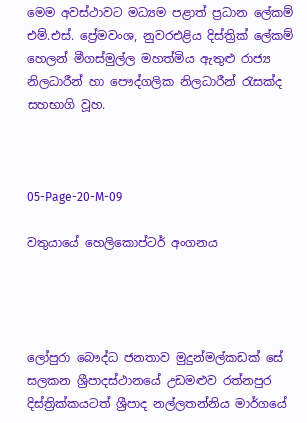මෙම අවස්ථාවට මධ්‍යම පළාත් ප්‍රධාන ලේකම් එම්.එස්. ප්‍රේමවංශ, නුවරඑළිය දිස්ත්‍රික් ලේකම් හෙලන් මීගස්මුල්ල මහත්මිය ඇතුළු රාජ්‍ය නිලධාරීන් හා පෞද්ගලික නිලධාරීන් රැසක්ද සහභාගි වූහ.



05-Page-20-M-09

වතුයායේ හෙලිකොප්ටර් අංගනය




ලෝපුරා බෞද්ධ ජනතාව මුදුන්මල්කඩක් සේ සලකන ශ්‍රීපාදස්ථානයේ උඩමළුව රත්නපුර දිස්ත්‍රික්කයටත් ශ්‍රීපාද නල්ලතන්නිය මාර්ගයේ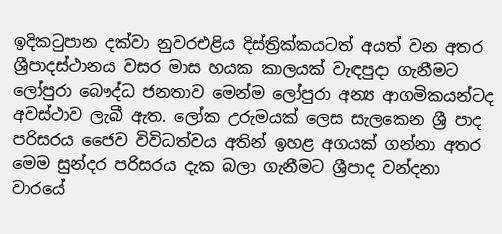ඉදිකටුපාන දක්වා නුවරඑළිය දිස්ත්‍රික්කයටත් අයත් වන අතර ශ්‍රීපාදස්ථානය වසර මාස හයක කාලයක් වැඳපුදා ගැනීමට ලෝපුරා බෞද්ධ ජනතාව මෙන්ම ලෝපුරා අන්‍ය ආගමිකයන්ටද අවස්ථාව ලැබී ඇත. ලෝක උරුමයක් ලෙස සැලකෙන ශ්‍රී පාද පරිසරය ජෛව විවිධත්වය අතින් ඉහළ අගයක් ගන්නා අතර මෙම සුන්දර පරිසරය දැක බලා ගැනීමට ශ්‍රීපාද වන්දනා වාරයේ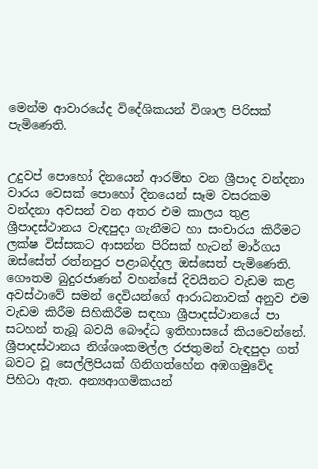මෙන්ම ආවාරයේද විදේශිකයන් විශාල පිරිසක් පැමිණෙති.


උදුවප් පොහෝ දිනයෙන් ආරම්භ වන ශ්‍රීපාද වන්දනා වාරය වෙසක් පොහෝ දිනයෙන් සෑම වසරකම වන්දනා අවසන් වන අතර එම කාලය තුළ ශ්‍රීපාදස්ථානය වැඳපුදා ගැනීමට හා සංචාරය කිරීමට ලක්ෂ විස්සකට ආසන්න පිරිසක් හැටන් මාර්ගය ඔස්සේත් රත්නපුර පළාබද්දල ඔස්සෙත් පැමිණෙති. ගෞතම බුදුරජාණන් වහන්සේ දිවයිනට වැඩම කළ අවස්ථාවේ සමන් දෙවියන්ගේ ආරාධනාවක් අනුව එම වැඩම කිරීම සිහිකිරීම සඳහා ශ්‍රීපාදස්ථානයේ පා සටහන් තැබූ බවයි බෞද්ධ ඉතිහාසයේ කියවෙන්නේ. ශ්‍රීපාදස්ථානය නිශ්ශංකමල්ල රජතුමන් වැඳපුදා ගත් බවට වූ සෙල්ලිපියක් ගිනිගත්හේන අඹගමුවේද පිහිටා ඇත. අන්‍යආගමිකයන්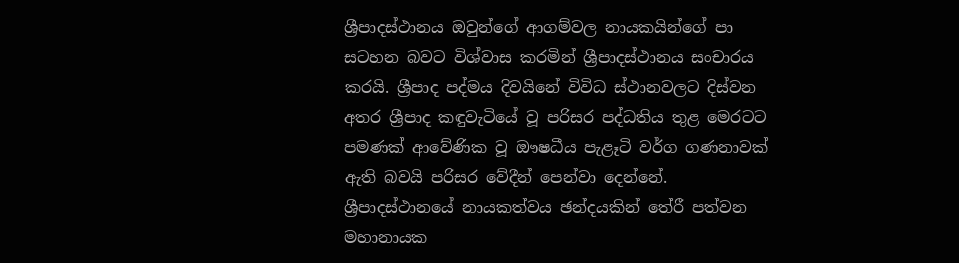ශ්‍රීපාදස්ථානය ඔවුන්ගේ ආගම්වල නායකයින්ගේ පා සටහන බවට විශ්වාස කරමින් ශ්‍රීපාදස්ථානය සංචාරය කරයි. ශ්‍රීපාද පද්මය දිවයිනේ විවිධ ස්ථානවලට දිස්වන අතර ශ්‍රීපාද කඳුවැටියේ වූ පරිසර පද්ධතිය තුළ මෙරටට පමණක් ආවේණික වූ ඖෂධීය පැළෑටි වර්ග ගණනාවක් ඇති බවයි පරිසර වේදීන් පෙන්වා දෙන්නේ. ශ්‍රීපාදස්ථානයේ නායකත්වය ඡන්දයකින් තේරී පත්වන මහානායක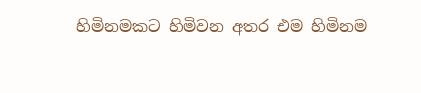හිමිනමකට හිමිවන අතර එම හිමිනම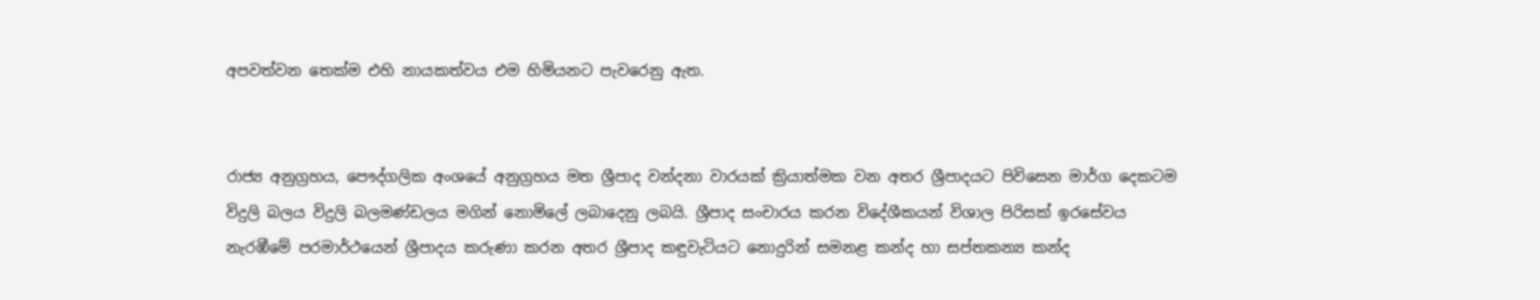අපවත්වන තෙක්ම එහි නායකත්වය එම හිමියනට පැවරෙනු ඇත.


රාජ්‍ය අනුග්‍රහය, පෞද්ගලික අංශයේ අනුග්‍රහය මත ශ්‍රීපාද වන්දනා වාරයක් ක්‍රියාත්මක වන අතර ශ්‍රීපාදයට පිවිසෙන මාර්ග දෙකටම විදුලි බලය විදුලි බලමණ්ඩලය මගින් නොමිලේ ලබාදෙනු ලබයි. ශ්‍රීපාද සංචාරය කරන විදේශීකයන් විශාල පිරිසක් ඉරසේවය නැරඹීමේ පරමාර්ථයෙන් ශ්‍රීපාදය කරුණා කරන අතර ශ්‍රීපාද කඳුවැටියට නොදුරින් සමනළ කන්ද හා සප්තකන්‍ය කන්ද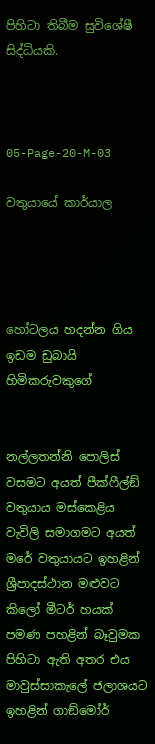පිහිටා තිබීම සුවිශේෂී සිද්ධියකි.



05-Page-20-M-03

වතුයායේ කාර්යාල




හෝටලය හදන්න ගිය ඉඩම ඩුබායි හිමිකරුවකුගේ


නල්ලතන්නි පොලිස් වසමට අයත් පීක්ෆීල්ඞ් වතුයාය මස්කෙළිය වැවිලි සමාගමට අයත් මරේ වතුයායට ඉහළින් ශ්‍රීපාදස්ථාන මළුවට කිලෝ මීටර් හයක් පමණ පහළින් බෑවුමක පිහිටා ඇති අතර එය මාවුස්සාකැලේ ජලාශයට ඉහළින් ගාඞ්මෝර්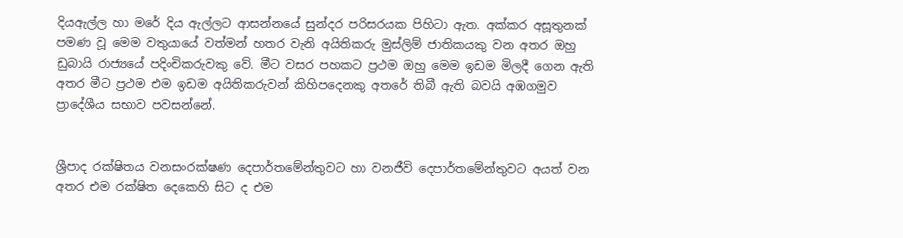දියඇල්ල හා මරේ දිය ඇල්ලට ආසන්නයේ සුන්දර පරිසරයක පිහිටා ඇත. අක්කර අසූතුනක් පමණ වූ මෙම වතුයායේ වත්මන් හතර වැනි අයිතිකරු මුස්ලිම් ජාතිකයකු වන අතර ඔහු ඩුබායි රාජ්‍යයේ පදිංචිකරුවකු වේ. මීට වසර පහකට ප්‍රථම ඔහු මෙම ඉඩම මිලදී ගෙන ඇති අතර මීට ප්‍රථම එම ඉඩම අයිතිකරුවන් කිහිපදෙනකු අතරේ තිබී ඇති බවයි අඹගමුව ප්‍රාදේශීය සභාව පවසන්නේ.


ශ්‍රීපාද රක්ෂිතය වනසංරක්ෂණ දෙපාර්තමේන්තුවට හා වනජීවි දෙපාර්තමේන්තුවට අයත් වන අතර එම රක්ෂිත දෙකෙහි සිට ද එම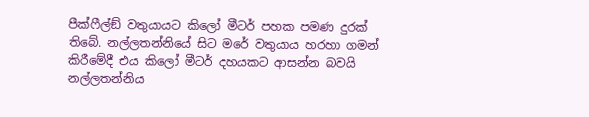පීක්ෆීල්ඞ් වතුයායට කිලෝ මීටර් පහක පමණ දුරක් තිබේ. නල්ලතන්නියේ සිට මරේ වතුයාය හරහා ගමන් කිරීමේදී එය කිලෝ මීටර් දහයකට ආසන්න බවයි නල්ලතන්නිය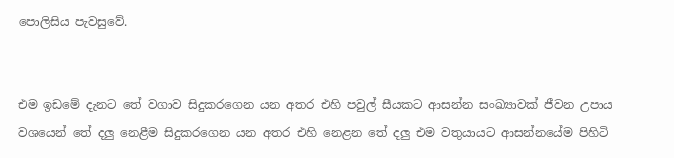පොලිසිය පැවසුවේ.


එම ඉඩමේ දැනට තේ වගාව සිදුකරගෙන යන අතර එහි පවුල් සීයකට ආසන්න සංඛ්‍යාවක් ජීවන උපාය වශයෙන් තේ දලු නෙළීම සිදුකරගෙන යන අතර එහි නෙළන තේ දලු එම වතුයායට ආසන්නයේම පිහිටි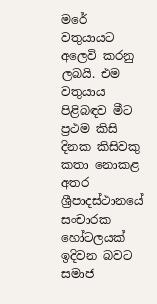මරේ වතුයායට අලෙවි කරනු ලබයි. එම වතුයාය පිළිබඳව මීට ප්‍රථම කිසි දිනක කිසිවකු කතා නොකළ අතර ශ්‍රීපාදස්ථානයේ සංචාරක හෝටලයක් ඉදිවන බවට සමාජ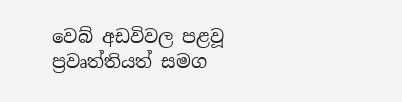වෙබ් අඩවිවල පළවූ ප්‍රවෘත්තියත් සමග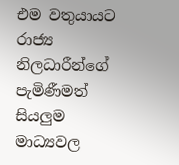එම වතුයායට රාජ්‍ය නිලධාරීන්ගේ පැමිණීමත් සියලුම මාධ්‍යවල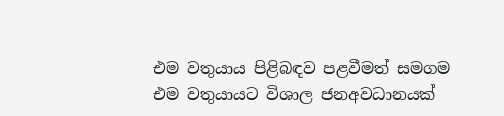එම වතුයාය පිළිබඳව පළවීමත් සමගම එම වතුයායට විශාල ජනඅවධානයක්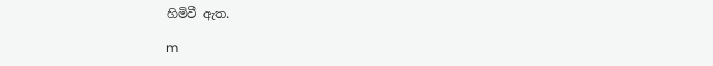හිමිවී ඇත.

m